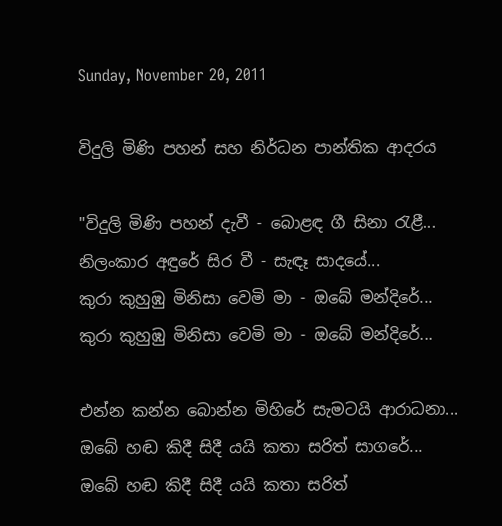Sunday, November 20, 2011

විදුලි මිණි පහන් සහ නිර්ධන පාන්තික ආදරය

"විදුලි මිණි පහන් දැවී - බොළඳ ගී සිනා රැළී...
නිලංකාර අඳුරේ සිර වී - සැඳෑ සාදයේ...
කුරා කුහුඹු මිනිසා වෙමි මා - ඔබේ මන්දිරේ...
කුරා කුහුඹු මිනිසා වෙමි මා - ඔබේ මන්දිරේ...

එන්න කන්න බොන්න මිහිරේ සැමටයි ආරාධනා...
ඔබේ හඬ කිදී සිදී යයි කතා සරිත් සාගරේ...
ඔබේ හඬ කිදී සිදී යයි කතා සරිත්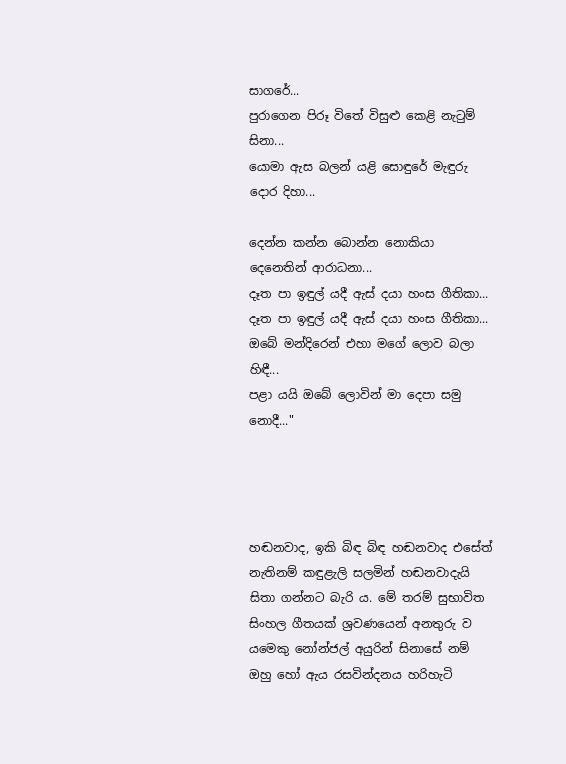සාගරේ...
පුරාගෙන පිරූ විතේ විසුළු කෙළි නැටුම් සිනා...
යොමා ඇස බලන් යළි සොඳුරේ මැඳුරු දොර දිහා...

දෙන්න කන්න බොන්න නොකියා දෙනෙතින් ආරාධනා...
දෑත පා ඉඳුල් යදී ඇස් දයා හංස ගීතිකා...
දෑත පා ඉඳුල් යදී ඇස් දයා හංස ගීතිකා...
ඔබේ මන්දිරෙන් එහා මගේ ලොව බලා හිඳී...
පළා යයි ඔබේ ලොවින් මා දෙපා සමු නොදී..."




හඬනවාද, ඉකි බිඳ බිඳ හඬනවාද එසේත් නැතිනම් කඳුළැලි සලමින් හඬනවාදැයි සිතා ගන්නට බැරි ය. මේ තරම් සුභාවිත සිංහල ගීතයක් ශ්‍රවණයෙන් අනතුරු ව යමෙකු නෝන්ජල් අයුරින් සිනාසේ නම් ඔහු හෝ ඇය රසවින්දනය හරිහැටි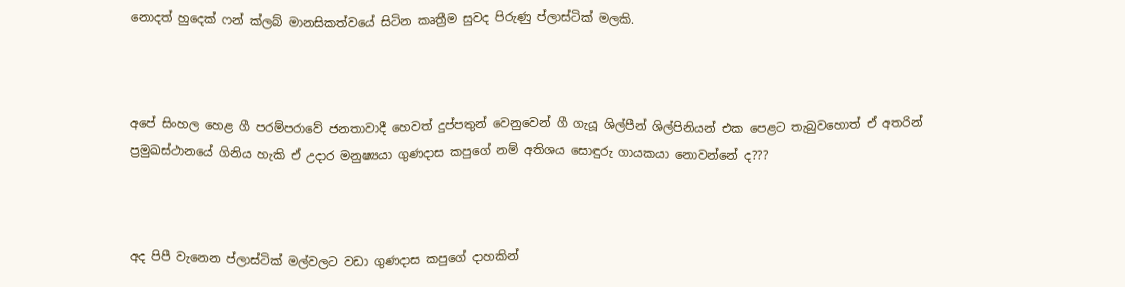නොදත් හුදෙක් ෆන් ක්ලබ් මානසිකත්වයේ සිටින කෘත්‍රීම සුවද පිරුණු ප්ලාස්ටික් මලකි.



අපේ සිංහල හෙළ ගී පරම්පරාවේ ජනතාවාදී හෙවත් දුප්පතුන් වෙනුවෙන් ගී ගැයූ ශිල්පීන් ශිල්පිනියන් එක පෙළට තැබුවහොත් ඒ අතරින් ප්‍රමුඛස්ථානයේ ගිනිය හැකි ඒ උදාර මනුෂ්‍යයා ගුණදාස කපුගේ නම් අතිශය සොඳුරු ගායකයා නොවන්නේ ද???



අද පිපී වැනෙන ප්ලාස්ටික් මල්වලට වඩා ගුණදාස කපුගේ දාහකින්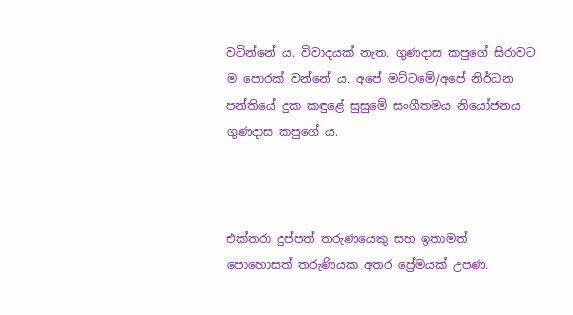වටින්නේ ය. විවාදයක් නැත. ගුණදාස කපුගේ සිරාවට ම පොරක් වන්නේ ය. අපේ මට්ටමේ/අපේ නිර්ධන පන්තියේ දුක කඳුළේ සුසුමේ සංගීතමය නියෝජනය ගුණදාස කපුගේ ය.



එක්තරා දුප්පත් තරුණයෙකු සහ ඉතාමත් පොහොසත් තරුණියක අතර ප්‍රේමයක් උපණ.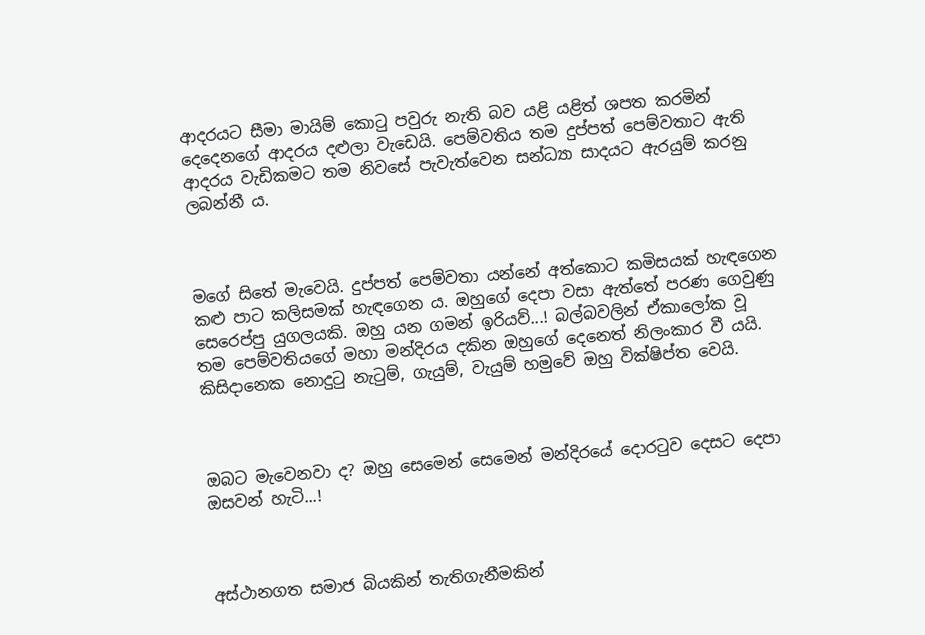ආදරයට සීමා මායිම් කොටු පවුරු නැති බව යළි යළිත් ශපත කරමින් දෙදෙනගේ ආදරය දළුලා වැඩෙයි. පෙම්වතිය තම දුප්පත් පෙම්වතාට ඇති ආදරය වැඩිකමට තම නිවසේ පැවැත්වෙන සන්ධ්‍යා සාදයට ඇරයුම් කරනු ලබන්නී ය.



මගේ සිතේ මැවෙයි. දුප්පත් පෙම්වතා යන්නේ අත්කොට කමිසයක් හැඳගෙන කළු පාට කලිසමක් හැඳගෙන ය. ඔහුගේ දෙපා වසා ඇත්තේ පරණ ගෙවුණු සෙරෙප්පු යුගලයකි. ඔහු යන ගමන් ඉරියව්...! බල්බවලින් ඒකාලෝක වූ තම පෙම්වතියගේ මහා මන්දිරය දකින ඔහුගේ දෙනෙත් නිලංකාර වී යයි. කිසිදානෙක නොදුටු නැටුම්, ගැයුම්, වැයුම් හමුවේ ඔහු වික්ෂිප්ත වෙයි.



ඔබට මැවෙනවා ද? ඔහු සෙමෙන් සෙමෙන් මන්දිරයේ දොරටුව දෙසට දෙපා ඔසවන් හැටි...!



අස්ථානගත සමාජ බියකින් තැතිගැනීමකින්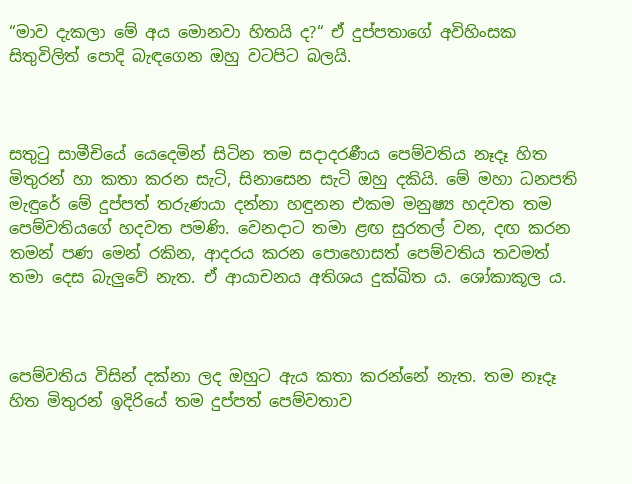“මාව දැකලා මේ අය මොනවා හිතයි ද?“ ඒ දුප්පතාගේ අවිහිංසක සිතුවිලිත් පොදි බැඳගෙන ඔහු වටපිට බලයි.



සතුටු සාමීචියේ යෙදෙමින් සිටින තම සදාදරණීය පෙම්වතිය නෑදෑ හිත මිතුරන් හා කතා කරන සැටි, සිනාසෙන සැටි ඔහු දකියි. මේ මහා ධනපති මැඳුරේ මේ දුප්පත් තරුණයා දන්නා හඳුනන එකම මනුෂ්‍ය හදවත තම පෙම්වතියගේ හදවත පමණි. වෙනදාට තමා ළඟ සුරතල් වන, දඟ කරන තමන් පණ මෙන් රකින, ආදරය කරන පොහොසත් පෙම්වතිය තවමත් තමා දෙස බැලුවේ නැත. ඒ ආයාචනය අතිශය දුක්ඛිත ය. ශෝකාකූල ය.



පෙම්වතිය විසින් දක්නා ලද ඔහුට ඇය කතා කරන්නේ නැත. තම නෑදෑ හිත මිතුරන් ඉදිරියේ තම දුප්පත් පෙම්වතාව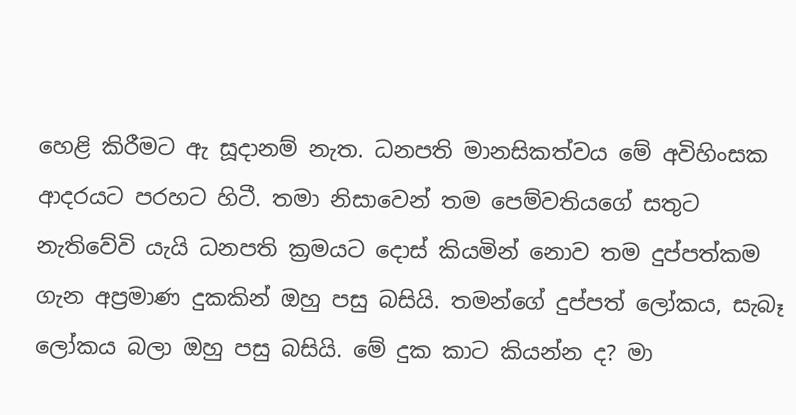හෙළි කිරීමට ඇ සූදානම් නැත. ධනපති මානසිකත්වය මේ අවිහිංසක ආදරයට පරහට හිටී. තමා නිසාවෙන් තම පෙම්වතියගේ සතුට නැතිවේවි යැයි ධනපති ක්‍රමයට දොස් කියමින් නොව තම දුප්පත්කම ගැන අප්‍රමාණ දුකකින් ඔහු පසු බසියි. තමන්ගේ දුප්පත් ලෝකය, සැබෑ ලෝකය බලා ඔහු පසු බසියි. මේ දුක කාට කියන්න ද? මා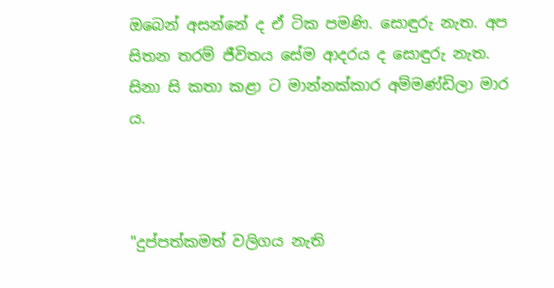ඔබෙන් අසන්නේ ද ඒ ටික පමණි. සොඳුරු නැත. අප සිතන තරම් ජීවිතය සේම ආදරය ද සොඳුරු නැත. සිනා සි කතා කළා ට මාන්නක්කාර අම්මණ්ඩිලා මාර ය.



"දුප්පත්කමත් වලිගය නැති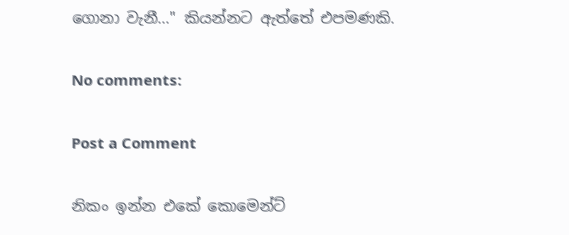ගොනා වැනී..." කියන්නට ඇත්තේ එපමණකි.

No comments:

Post a Comment

නිකං ඉන්න එකේ කොමෙන්ට්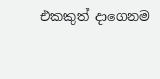එකකුත් දාගෙනම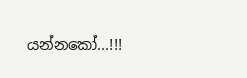යන්නකෝ...!!!